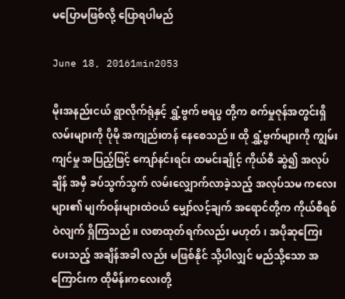မပြောမဖြစ်လို့ ပြောရပါမည်

June 18, 20161min2053

မိုးအနည်းငယ် ရွာလိုက်ရုံနှင့် ရွှံ့ဗွက် ဗရပွ တို့က စက်မှုဇုန်အတွင်းရှိ လမ်းများကို ပိုမို အကျည်းတန် နေစေသည်။ ထို ရွှံ့ဗွက်များကို ကျွမ်းကျင်မှု အပြည့်ဖြင့် ကျော်နင်းရင်း ထမင်းချိုင့် ကိုယ်စီ ဆွဲ၍ အလုပ်ချိန် အမှီ ခပ်သွက်သွက် လမ်းလျှောက်လာခဲ့သည့် အလုပ်သမ ကလေးများ၏ မျက်ဝန်းများထဲဝယ် မျှော်လင့်ချက် အရောင်တို့က ကိုယ်စီရစ်ဝဲလျက် ရှိကြသည်။ လစာထုတ်ရက်လည်း မဟုတ်၊ အပိုဆုကြေး ပေးသည့် အချိန်အခါ လည်း မဖြစ်နိုင် သို့ပါလျှင် မည်သို့သော အကြောင်းက ထိုမိန်းကလေးတို့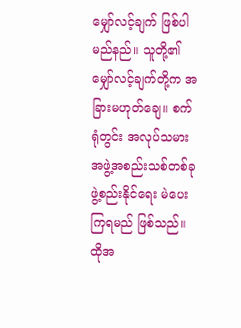မျှော်လင့်ချက် ဖြစ်ပါမည်နည်။ သူတို့၏ မျှော်လင့်ချက်တို့က အခြားမဟုတ်ချေ။ စက်ရုံတွင်း အလုပ်သမား အဖွဲ့အစည်းသစ်တစ်ခု ဖွဲ့စည်းနိုင်ရေး မဲပေးကြရမည် ဖြစ်သည်။ ထိုအ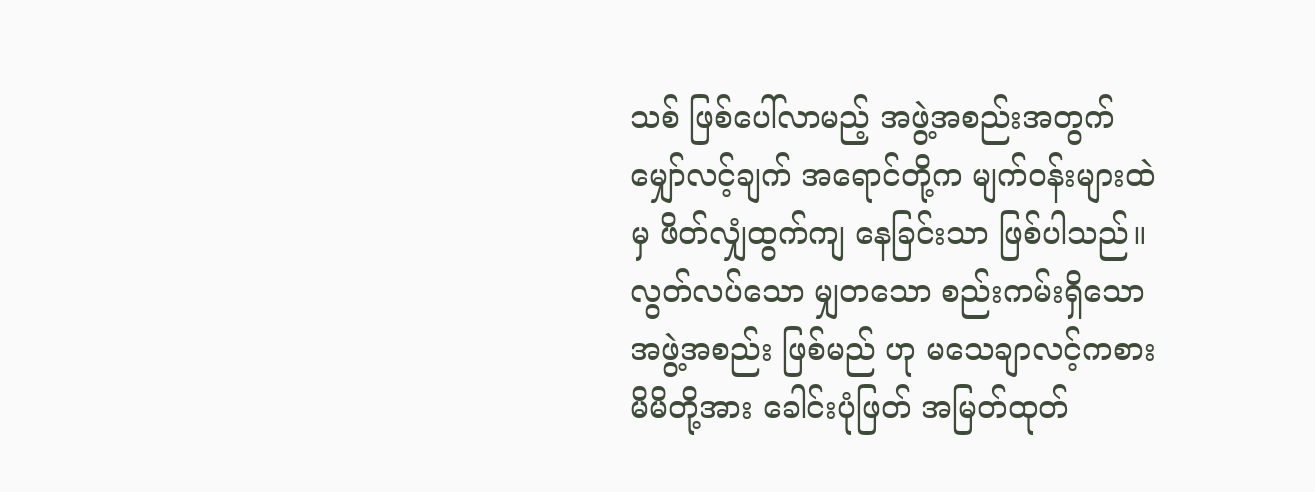သစ် ဖြစ်ပေါ်လာမည့် အဖွဲ့အစည်းအတွက် မျှော်လင့်ချက် အရောင်တို့က မျက်ဝန်းများထဲမှ ဖိတ်လျှံထွက်ကျ နေခြင်းသာ ဖြစ်ပါသည်။ လွတ်လပ်သော မျှတသော စည်းကမ်းရှိသော အဖွဲ့အစည်း ဖြစ်မည် ဟု မသေချာလင့်ကစား မိမိတို့အား ခေါင်းပုံဖြတ် အမြတ်ထုတ်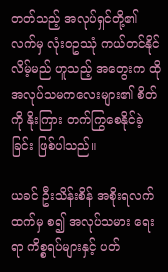တတ်သည့် အလုပ်ရှင်တို့၏  လက်မှ လုံးဝဥဿုံ ကယ်တင်နိုင်လိမ့်မည် ဟူသည့် အတွေးက ထို အလုပ်သမကလေးများ၏ စိတ်ကို နိုးကြား တက်ကြွစေနိုင်ခဲ့ခြင်း ဖြစ်ပါသည်။

ယခင် ဦးသိန်းစိန် အစိုးရလက်ထက်မှ စ၍ အလုပ်သမား ရေးရာ ကိစ္စရပ်များနှင့် ပတ်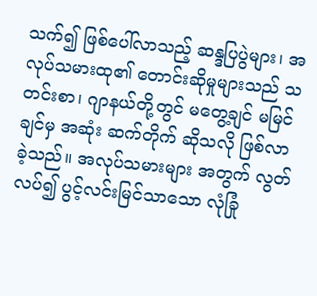သက်၍ ဖြစ်ပေါ်လာသည့် ဆန္ဒပြပွဲများ၊ အလုပ်သမားထု၏ တောင်းဆိုမှုများသည် သတင်းစာ၊ ဂျာနယ်တို့တွင် မတွေ့ချင် မမြင်ချင်မှ အဆုံး ဆက်တိုက် ဆိုသလို ဖြစ်လာခဲ့သည်။ အလုပ်သမားများ အတွက် လွတ်လပ်၍ ပွင့်လင်းမြင်သာသော လုံခြုံ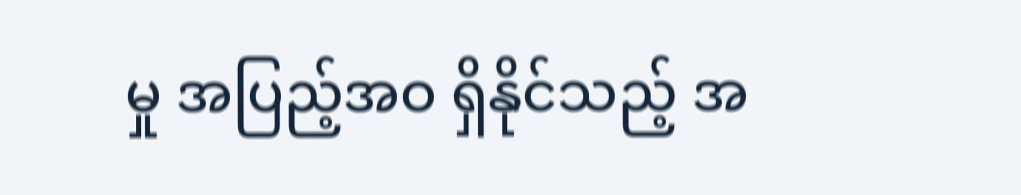မှု အပြည့်အဝ ရှိနိုင်သည့် အ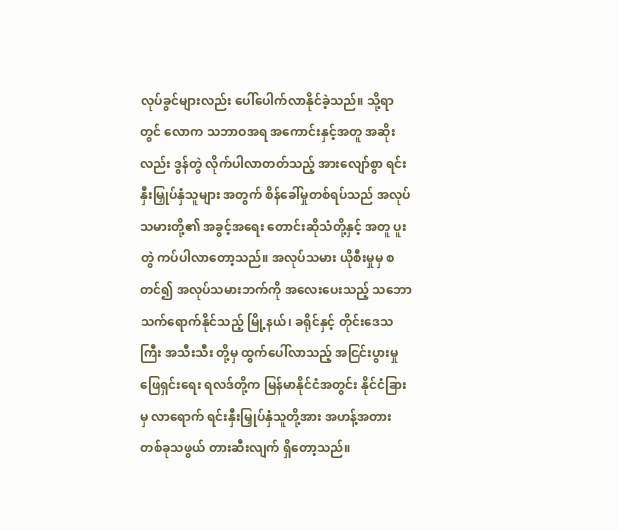လုပ်ခွင်များလည်း ပေါ်ပေါက်လာနိုင်ခဲ့သည်။ သို့ရာတွင် လောက သဘာဝအရ အကောင်းနှင့်အတူ အဆိုးလည်း ဒွန်တွဲ လိုက်ပါလာတတ်သည့် အားလျော်စွာ ရင်းနှီးမြှုပ်နှံသူများ အတွက် စိန်ခေါ်မှုတစ်ရပ်သည် အလုပ်သမားတို့၏ အခွင့်အရေး တောင်းဆိုသံတို့နှင့် အတူ ပူးတွဲ ကပ်ပါလာတော့သည်။ အလုပ်သမား ယိုစီးမှုမှ စတင်၍ အလုပ်သမားဘက်ကို အလေးပေးသည့် သဘော သက်ရောက်နိုင်သည့် မြို့နယ်၊ ခရိုင်နှင့် တိုင်းဒေသကြီး အသီးသီး တို့မှ ထွက်ပေါ်လာသည့် အငြင်းပွားမှု ဖြေရှင်းရေး ရလဒ်တို့က မြန်မာနိုင်ငံအတွင်း နိုင်ငံခြားမှ လာရောက် ရင်းနှီးမြှုပ်နှံသူတို့အား အဟန့်အတား တစ်ခုသဖွယ် တားဆီးလျက် ရှိတော့သည်။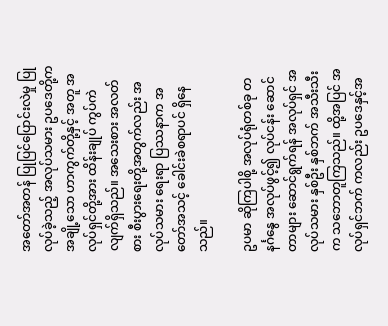အတော်အတန် ပြုပြင်ပြောင်းလဲမှု ပြုလုပ်ခဲ့သည့် အလုပ်သမား ဥပဒေတို့က အချို့သော ဟာကွက်တို့နှင့် အတူ အလုပ်ရှင်တို့အား ထိန်းချုပ် ကွပ်ကဲလျက်ရှိသည်။ အသေးစား အလတ်စား စီးပွားရေးတို့အတွက်လည်း အလုပ်သမား ရေးရာ ပြဿနာက အတော်အသင့် ခေါင်းခဲစရာပင် ရှိနေသည်။

ဥပမာ ဆိုကြပါစို့ အလုပ်ရုံတစ်ခု တနင်္ဂနွေ အလုပ်ဖွင့်၍ လုပ်ငန်း ဆောင်တာများ ဆောင်ရွက်ရန် အလုပ်ရှင် အလုပ်သမား နှစ်ဦး နှစ်ဘက် အသီးသီးက သဘောတူကြသည်။ ထို့အပြင် အလုပ်ရှင်ဘက် ကလည်း ဥပဒေနှင့်အ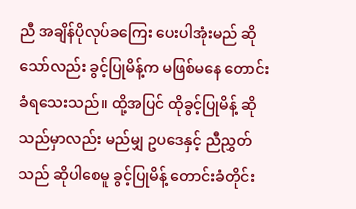ညီ အချိန်ပိုလုပ်ခကြေး ပေးပါအုံးမည် ဆိုသော်လည်း ခွင့်ပြုမိန့်က မဖြစ်မနေ တောင်းခံရသေးသည်။ ထို့အပြင် ထိုခွင့်ပြုမိန့် ဆိုသည်မှာလည်း မည်မျှ ဥပဒေနှင့် ညီညွှတ်သည် ဆိုပါစေမူ ခွင့်ပြုမိန့် တောင်းခံတိုင်း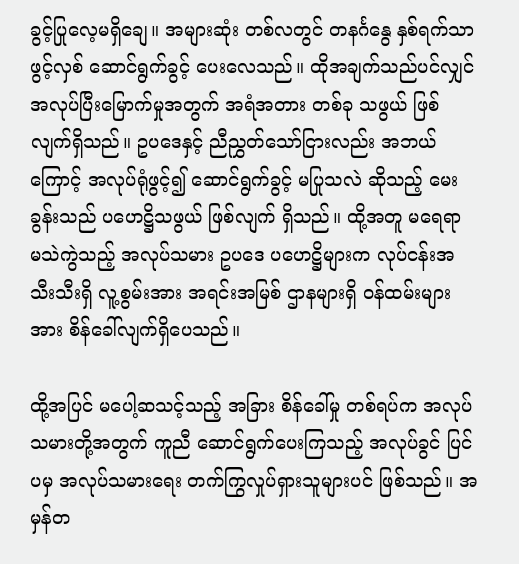ခွင့်ပြုလေ့မရှိချေ။ အများဆုံး တစ်လတွင် တနင်္ဂနွေ နှစ်ရက်သာ ဖွင့်လှစ် ဆောင်ရွက်ခွင့် ပေးလေသည်။ ထိုအချက်သည်ပင်လျှင် အလုပ်ပြီးမြောက်မှုအတွက် အရံအတား တစ်ခု သဖွယ် ဖြစ်လျက်ရှိသည်။ ဥပဒေနှင့် ညီညွှတ်သော်ငြားလည်း အဘယ်ကြောင့် အလုပ်ရုံဖွင့်၍ ဆောင်ရွက်ခွင့် မပြုသလဲ ဆိုသည့် မေးခွန်းသည် ပဟေဋ္ဌိသဖွယ် ဖြစ်လျက် ရှိသည်။ ထို့အတူ မရေရာ မသဲကွဲသည့် အလုပ်သမား ဥပဒေ ပဟေဋ္ဌိများက လုပ်ငန်းအသီးသီးရှိ လူ့စွမ်းအား အရင်းအမြစ် ဌာနများရှိ ဝန်ထမ်းများအား စိန်ခေါ်လျက်ရှိပေသည်။

ထို့အပြင် မပေါ့ဆသင့်သည့် အခြား စိန်ခေါ်မှု တစ်ရပ်က အလုပ်သမားတို့အတွက် ကူညီ ဆောင်ရွက်ပေးကြသည့် အလုပ်ခွင် ပြင်ပမှ အလုပ်သမားရေး တက်ကြွလှုပ်ရှားသူများပင် ဖြစ်သည်။ အမှန်တ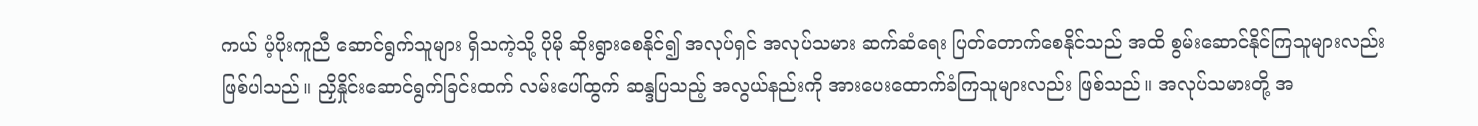ကယ် ပံ့ပိုးကူညီ ဆောင်ရွက်သူများ ရှိသကဲ့သို့ ပိုမို ဆိုးရွားစေနိုင်၍ အလုပ်ရှင် အလုပ်သမား ဆက်ဆံရေး ပြတ်တောက်စေနိုင်သည် အထိ စွမ်းဆောင်နိုင်ကြသူများလည်း ဖြစ်ပါသည်။ ညှိနှိုင်းဆောင်ရွက်ခြင်းထက် လမ်းပေါ်ထွက် ဆန္ဒပြသည့် အလွယ်နည်းကို အားပေးထောက်ခံကြသူများလည်း ဖြစ်သည်။ အလုပ်သမားတို့ အ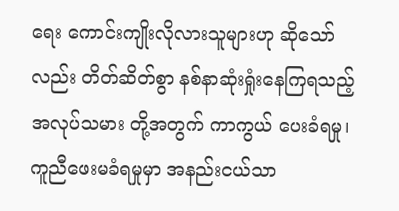ရေး ကောင်းကျိုးလိုလားသူများဟု ဆိုသော်လည်း တိတ်ဆိတ်စွာ နစ်နာဆုံးရှုံးနေကြရသည့် အလုပ်သမား တို့အတွက် ကာကွယ် ပေးခံရမှု၊ ကူညီဖေးမခံရမှုမှာ အနည်းငယ်သာ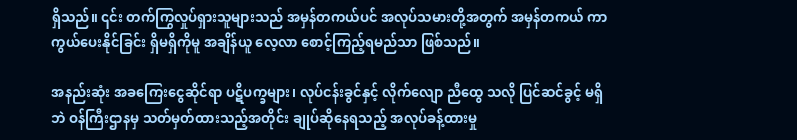ရှိသည်။ ၎င်း တက်ကြွလှုပ်ရှားသူများသည် အမှန်တကယ်ပင် အလုပ်သမားတို့အတွက် အမှန်တကယ် ကာကွယ်ပေးနိုင်ခြင်း ရှိမရှိကိုမူ အချိန်ယူ လေ့လာ စောင့်ကြည့်ရမည်သာ ဖြစ်သည်။

အနည်းဆုံး အခကြေးငွေဆိုင်ရာ ပဋိပက္ခများ၊ လုပ်ငန်းခွင်နှင့် လိုက်လျော ညီထွေ သလို ပြင်ဆင်ခွင့် မရှိဘဲ ဝန်ကြီးဌာနမှ သတ်မှတ်ထားသည့်အတိုင်း ချုပ်ဆိုနေရသည့် အလုပ်ခန့်ထားမှု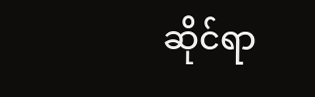ဆိုင်ရာ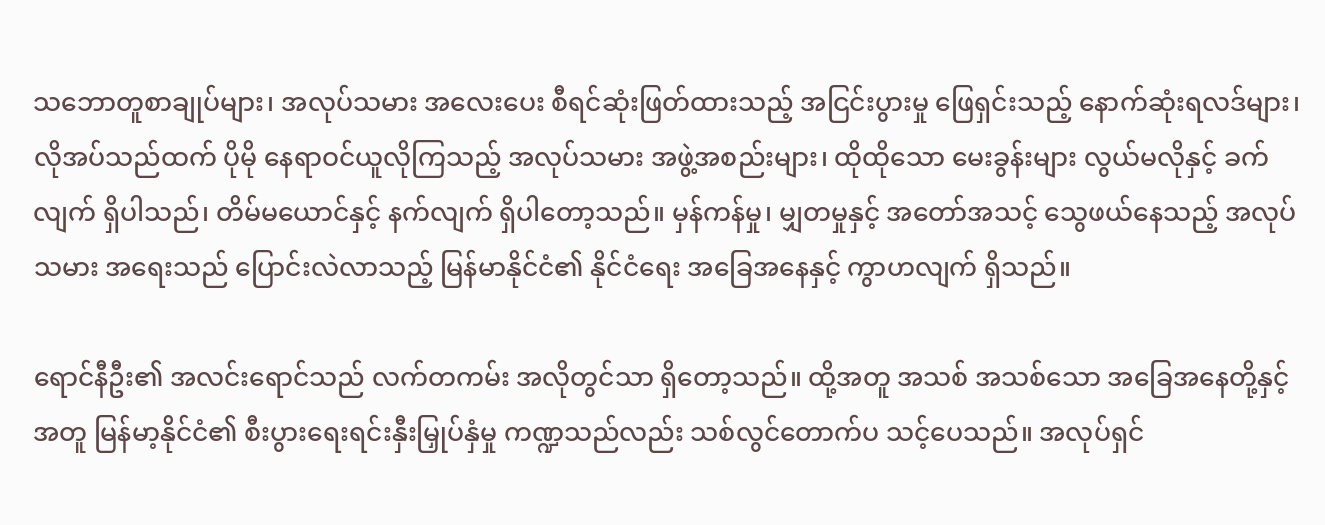သဘောတူစာချုပ်များ၊ အလုပ်သမား အလေးပေး စီရင်ဆုံးဖြတ်ထားသည့် အငြင်းပွားမှု ဖြေရှင်းသည့် နောက်ဆုံးရလဒ်များ၊ လိုအပ်သည်ထက် ပိုမို နေရာဝင်ယူလိုကြသည့် အလုပ်သမား အဖွဲ့အစည်းများ၊ ထိုထိုသော မေးခွန်းများ လွယ်မလိုနှင့် ခက်လျက် ရှိပါသည်၊ တိမ်မယောင်နှင့် နက်လျက် ရှိပါတော့သည်။ မှန်ကန်မှု၊ မျှတမှုနှင့် အတော်အသင့် သွေဖယ်နေသည့် အလုပ်သမား အရေးသည် ပြောင်းလဲလာသည့် မြန်မာနိုင်ငံ၏ နိုင်ငံရေး အခြေအနေနှင့် ကွာဟလျက် ရှိသည်။

ရောင်နီဦး၏ အလင်းရောင်သည် လက်တကမ်း အလိုတွင်သာ ရှိတော့သည်။ ထို့အတူ အသစ် အသစ်သော အခြေအနေတို့နှင့်အတူ မြန်မာ့နိုင်ငံ၏ စီးပွားရေးရင်းနှီးမြှုပ်နှံမှု ကဏ္ဍသည်လည်း သစ်လွင်တောက်ပ သင့်ပေသည်။ အလုပ်ရှင်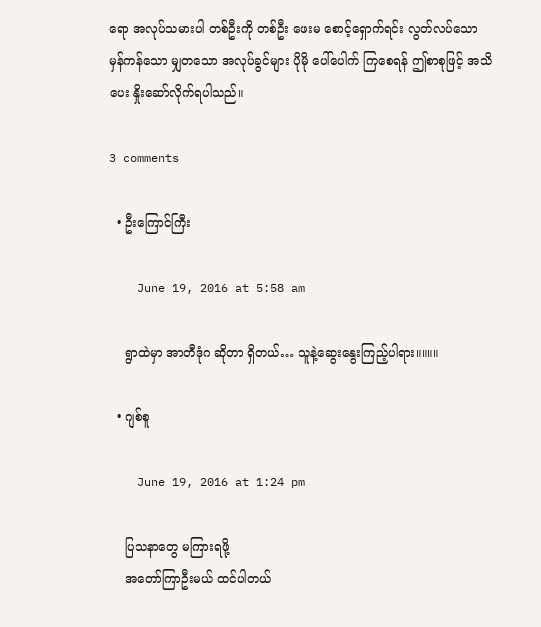ရော အလုပ်သမားပါ တစ်ဦးကို တစ်ဦး ဖေးမ စောင့်ရှောက်ရင်း လွတ်လပ်သော မှန်ကန်သော မျှတသော အလုပ်ခွင်များ ပိုမို ပေါ်ပေါက် ကြစေရန် ဤစာစုဖြင့် အသိပေး နှိုးဆော်လိုက်ရပါသည်။

3 comments

  • ဦးကြောင်ကြီး

    June 19, 2016 at 5:58 am

    ရွာထဲမှာ အာတီဒုံဂ ဆိုတာ ရှိတယ်… သူနဲ့ဆွေးနွေးကြည့်ပါရား။။။။

  • ဂျစ်စူ

    June 19, 2016 at 1:24 pm

    ပြသနာတွေ မကြားရဖို့
    အတော်ကြာဦးမယ် ထင်ပါတယ်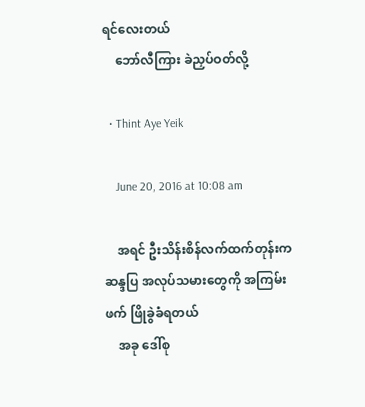ရင်လေးတယ်
    ဘော်လီကြား ခဲညှပ်ဝတ်လို့

  • Thint Aye Yeik

    June 20, 2016 at 10:08 am

    အရင် ဦးသိန်းစိန်လက်ထက်တုန်းက ဆန္ဒပြ အလုပ်သမားတွေကို အကြမ်းဖက် ဖြိုခွဲခံရတယ်
    အခု ဒေါ်စု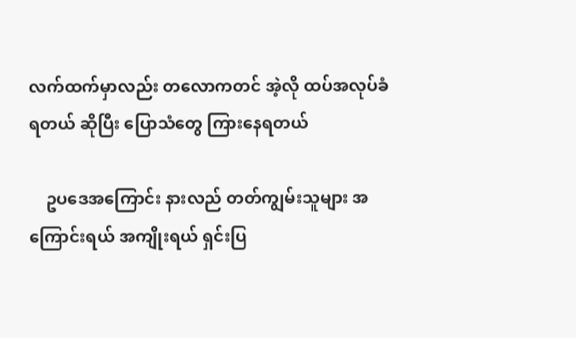လက်ထက်မှာလည်း တလောကတင် အဲ့လို ထပ်အလုပ်ခံရတယ် ဆိုပြီး ပြောသံတွေ ကြားနေရတယ်

    ဥပဒေအကြောင်း နားလည် တတ်ကျွမ်းသူများ အကြောင်းရယ် အကျိုးရယ် ရှင်းပြ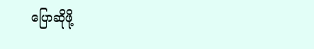ပြောဆိုဖို့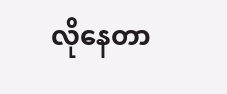လိုနေတာ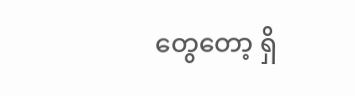တွေတော့ ရှိ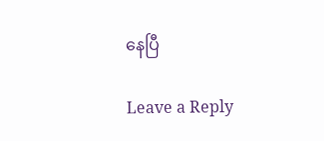နေပြီ

Leave a Reply